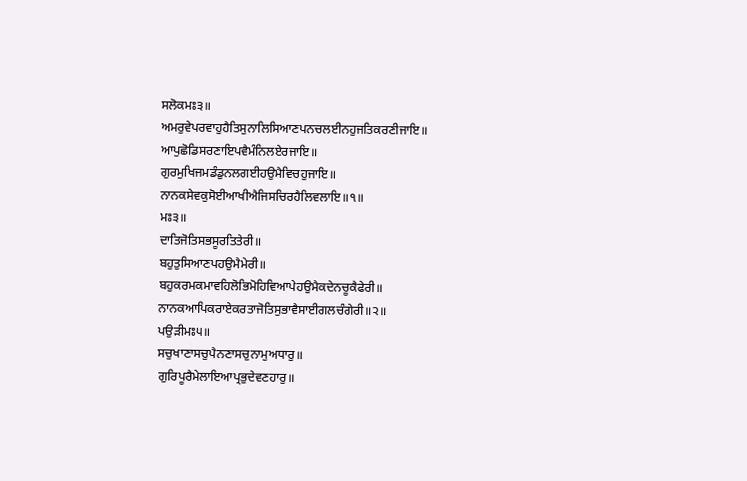ਸਲੋਕਮਃ੩॥
ਅਮਰੁਵੇਪਰਵਾਹੁਹੈਤਿਸੁਨਾਲਿਸਿਆਣਪਨਚਲਈਨਹੁਜਤਿਕਰਣੀਜਾਇ॥
ਆਪੁਛੋਡਿਸਰਣਾਇਪਵੈਮੰਨਿਲਏਰਜਾਇ॥
ਗੁਰਮੁਖਿਜਮਡੰਡੁਨਲਗਈਹਉਮੈਵਿਚਹੁਜਾਇ॥
ਨਾਨਕਸੇਵਕੁਸੋਈਆਖੀਐਜਿਸਚਿਰਹੈਲਿਵਲਾਇ॥੧॥
ਮਃ੩॥
ਦਾਤਿਜੋਤਿਸਭਸੂਰਤਿਤੇਰੀ॥
ਬਹੁਤੁਸਿਆਣਪਹਉਮੈਮੇਰੀ॥
ਬਹੁਕਰਮਕਮਾਵਹਿਲੋਭਿਮੋਹਿਵਿਆਪੇਹਉਮੈਕਦੇਨਚੂਕੈਫੇਰੀ॥
ਨਾਨਕਆਪਿਕਰਾਏਕਰਤਾਜੋਤਿਸੁਭਾਵੈਸਾਈਗਲਚੰਗੇਰੀ॥੨॥
ਪਉੜੀਮਃ੫॥
ਸਚੁਖਾਣਾਸਚੁਪੈਨਣਾਸਚੁਨਾਮੁਅਧਾਰੁ॥
ਗੁਰਿਪੂਰੈਮੇਲਾਇਆਪ੍ਰਭੁਦੇਵਣਹਾਰੁ॥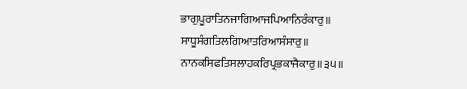ਭਾਗੁਪੂਰਾਤਿਨਜਾਗਿਆਜਪਿਆਨਿਰੰਕਾਰੁ॥
ਸਾਧੂਸੰਗਤਿਲਗਿਆਤਰਿਆਸੰਸਾਰੁ॥
ਨਾਨਕਸਿਫਤਿਸਲਾਹਕਰਿਪ੍ਰਭਕਾਜੈਕਾਰੁ॥੩੫॥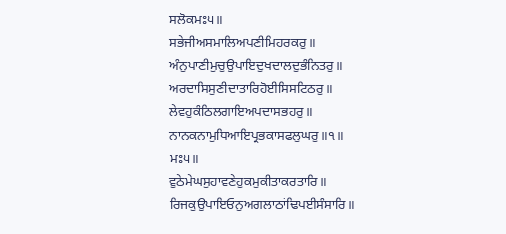ਸਲੋਕਮਃ੫॥
ਸਭੇਜੀਅਸਮਾਲਿਅਪਣੀਮਿਹਰਕਰੁ॥
ਅੰਨੁਪਾਣੀਮੁਚੁਉਪਾਇਦੁਖਦਾਲਦੁਭੰਨਿਤਰੁ॥
ਅਰਦਾਸਿਸੁਣੀਦਾਤਾਰਿਹੋਈਸਿਸਟਿਠਰੁ॥
ਲੇਵਹੁਕੰਠਿਲਗਾਇਅਪਦਾਸਭਹਰੁ॥
ਨਾਨਕਨਾਮੁਧਿਆਇਪ੍ਰਭਕਾਸਫਲੁਘਰੁ॥੧॥
ਮਃ੫॥
ਵੁਠੇਮੇਘਸੁਹਾਵਣੇਹੁਕਮੁਕੀਤਾਕਰਤਾਰਿ॥
ਰਿਜਕੁਉਪਾਇਓਨੁਅਗਲਾਠਾਂਢਿਪਈਸੰਸਾਰਿ॥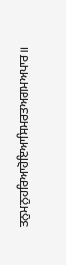ਤਨੁਮਨੁਹਰਿਆਹੋਇਆਸਿਮਰਤਅਗਮਅਪਾਰ॥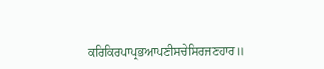ਕਰਿਕਿਰਪਾਪ੍ਰਭਆਪਣੀਸਚੇਸਿਰਜਣਹਾਰ॥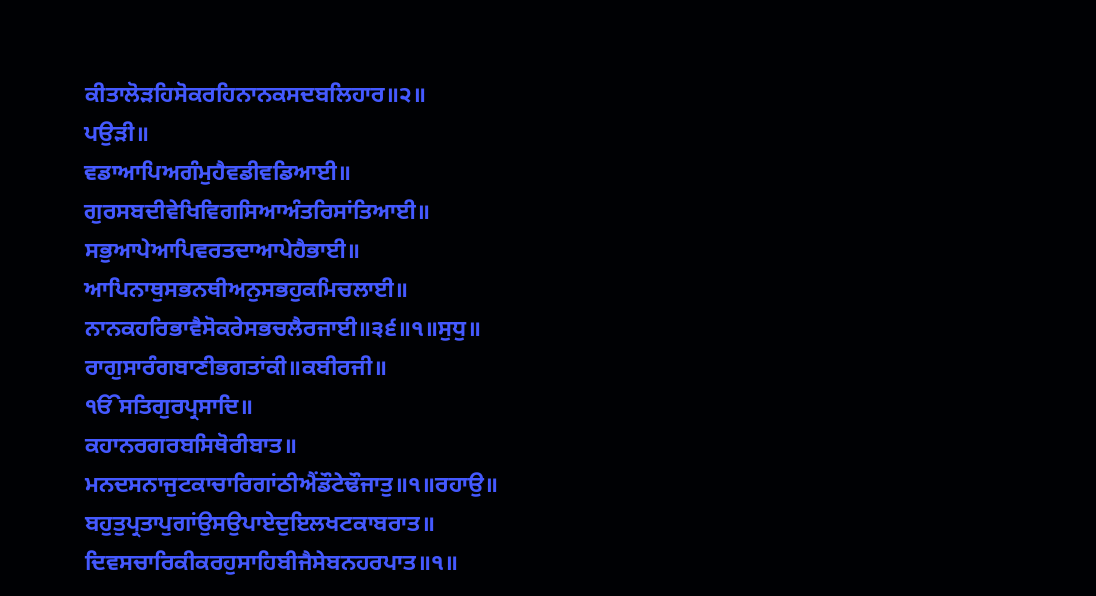ਕੀਤਾਲੋੜਹਿਸੋਕਰਹਿਨਾਨਕਸਦਬਲਿਹਾਰ॥੨॥
ਪਉੜੀ॥
ਵਡਾਆਪਿਅਗੰਮੁਹੈਵਡੀਵਡਿਆਈ॥
ਗੁਰਸਬਦੀਵੇਖਿਵਿਗਸਿਆਅੰਤਰਿਸਾਂਤਿਆਈ॥
ਸਭੁਆਪੇਆਪਿਵਰਤਦਾਆਪੇਹੈਭਾਈ॥
ਆਪਿਨਾਥੁਸਭਨਥੀਅਨੁਸਭਹੁਕਮਿਚਲਾਈ॥
ਨਾਨਕਹਰਿਭਾਵੈਸੋਕਰੇਸਭਚਲੈਰਜਾਈ॥੩੬॥੧॥ਸੁਧੁ॥
ਰਾਗੁਸਾਰੰਗਬਾਣੀਭਗਤਾਂਕੀ॥ਕਬੀਰਜੀ॥
ੴਸਤਿਗੁਰਪ੍ਰਸਾਦਿ॥
ਕਹਾਨਰਗਰਬਸਿਥੋਰੀਬਾਤ॥
ਮਨਦਸਨਾਜੁਟਕਾਚਾਰਿਗਾਂਠੀਐਂਡੌਟੇਢੌਜਾਤੁ॥੧॥ਰਹਾਉ॥
ਬਹੁਤੁਪ੍ਰਤਾਪੁਗਾਂਉਸਉਪਾਏਦੁਇਲਖਟਕਾਬਰਾਤ॥
ਦਿਵਸਚਾਰਿਕੀਕਰਹੁਸਾਹਿਬੀਜੈਸੇਬਨਹਰਪਾਤ॥੧॥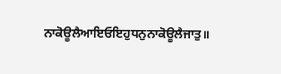ਨਾਕੋਊਲੈਆਇਓਇਹੁਧਨੁਨਾਕੋਊਲੈਜਾਤੁ॥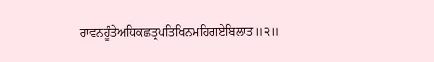ਰਾਵਨਹੂੰਤੇਅਧਿਕਛਤ੍ਰਪਤਿਖਿਨਮਹਿਗਏਬਿਲਾਤ॥੨॥